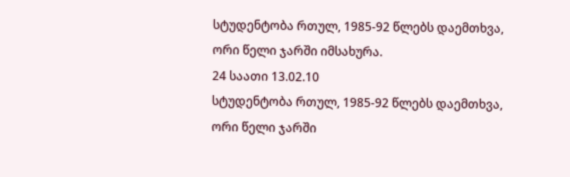სტუდენტობა რთულ, 1985-92 წლებს დაემთხვა, ორი წელი ჯარში იმსახურა.
24 საათი 13.02.10
სტუდენტობა რთულ, 1985-92 წლებს დაემთხვა, ორი წელი ჯარში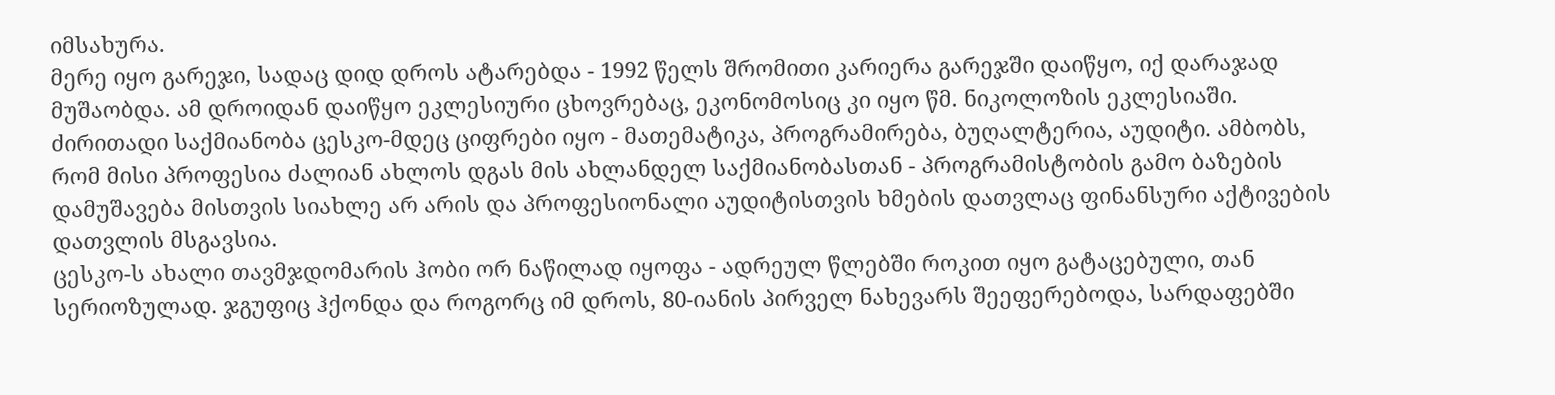იმსახურა.
მერე იყო გარეჯი, სადაც დიდ დროს ატარებდა - 1992 წელს შრომითი კარიერა გარეჯში დაიწყო, იქ დარაჯად მუშაობდა. ამ დროიდან დაიწყო ეკლესიური ცხოვრებაც, ეკონომოსიც კი იყო წმ. ნიკოლოზის ეკლესიაში.
ძირითადი საქმიანობა ცესკო-მდეც ციფრები იყო - მათემატიკა, პროგრამირება, ბუღალტერია, აუდიტი. ამბობს, რომ მისი პროფესია ძალიან ახლოს დგას მის ახლანდელ საქმიანობასთან - პროგრამისტობის გამო ბაზების დამუშავება მისთვის სიახლე არ არის და პროფესიონალი აუდიტისთვის ხმების დათვლაც ფინანსური აქტივების დათვლის მსგავსია.
ცესკო-ს ახალი თავმჯდომარის ჰობი ორ ნაწილად იყოფა - ადრეულ წლებში როკით იყო გატაცებული, თან სერიოზულად. ჯგუფიც ჰქონდა და როგორც იმ დროს, 80-იანის პირველ ნახევარს შეეფერებოდა, სარდაფებში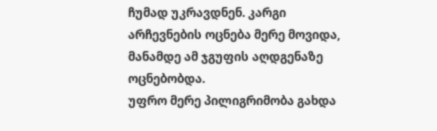ჩუმად უკრავდნენ. კარგი არჩევნების ოცნება მერე მოვიდა, მანამდე ამ ჯგუფის აღდგენაზე ოცნებობდა.
უფრო მერე პილიგრიმობა გახდა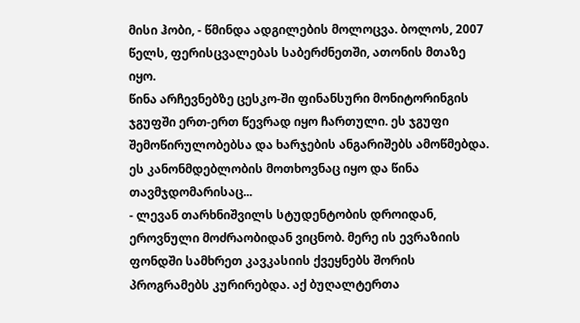მისი ჰობი, - წმინდა ადგილების მოლოცვა. ბოლოს, 2007 წელს, ფერისცვალებას საბერძნეთში, ათონის მთაზე იყო.
წინა არჩევნებზე ცესკო-ში ფინანსური მონიტორინგის ჯგუფში ერთ-ერთ წევრად იყო ჩართული. ეს ჯგუფი შემოწირულობებსა და ხარჯების ანგარიშებს ამოწმებდა. ეს კანონმდებლობის მოთხოვნაც იყო და წინა თავმჯდომარისაც...
- ლევან თარხნიშვილს სტუდენტობის დროიდან, ეროვნული მოძრაობიდან ვიცნობ. მერე ის ევრაზიის ფონდში სამხრეთ კავკასიის ქვეყნებს შორის პროგრამებს კურირებდა. აქ ბუღალტერთა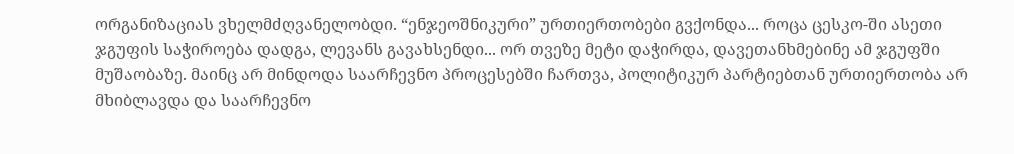ორგანიზაციას ვხელმძღვანელობდი. “ენჯეოშნიკური” ურთიერთობები გვქონდა... როცა ცესკო-ში ასეთი ჯგუფის საჭიროება დადგა, ლევანს გავახსენდი... ორ თვეზე მეტი დაჭირდა, დავეთანხმებინე ამ ჯგუფში მუშაობაზე. მაინც არ მინდოდა საარჩევნო პროცესებში ჩართვა, პოლიტიკურ პარტიებთან ურთიერთობა არ მხიბლავდა და საარჩევნო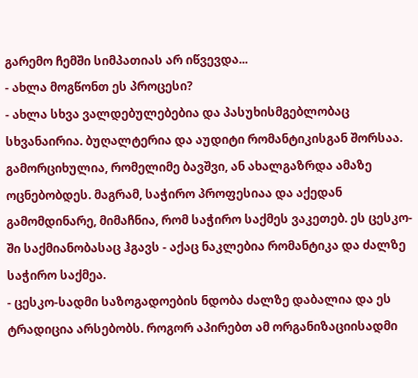გარემო ჩემში სიმპათიას არ იწვევდა...
- ახლა მოგწონთ ეს პროცესი?
- ახლა სხვა ვალდებულებებია და პასუხისმგებლობაც სხვანაირია. ბუღალტერია და აუდიტი რომანტიკისგან შორსაა. გამორციხულია, რომელიმე ბავშვი, ან ახალგაზრდა ამაზე ოცნებობდეს. მაგრამ, საჭირო პროფესიაა და აქედან გამომდინარე, მიმაჩნია, რომ საჭირო საქმეს ვაკეთებ. ეს ცესკო-ში საქმიანობასაც ჰგავს - აქაც ნაკლებია რომანტიკა და ძალზე საჭირო საქმეა.
- ცესკო-სადმი საზოგადოების ნდობა ძალზე დაბალია და ეს ტრადიცია არსებობს. როგორ აპირებთ ამ ორგანიზაციისადმი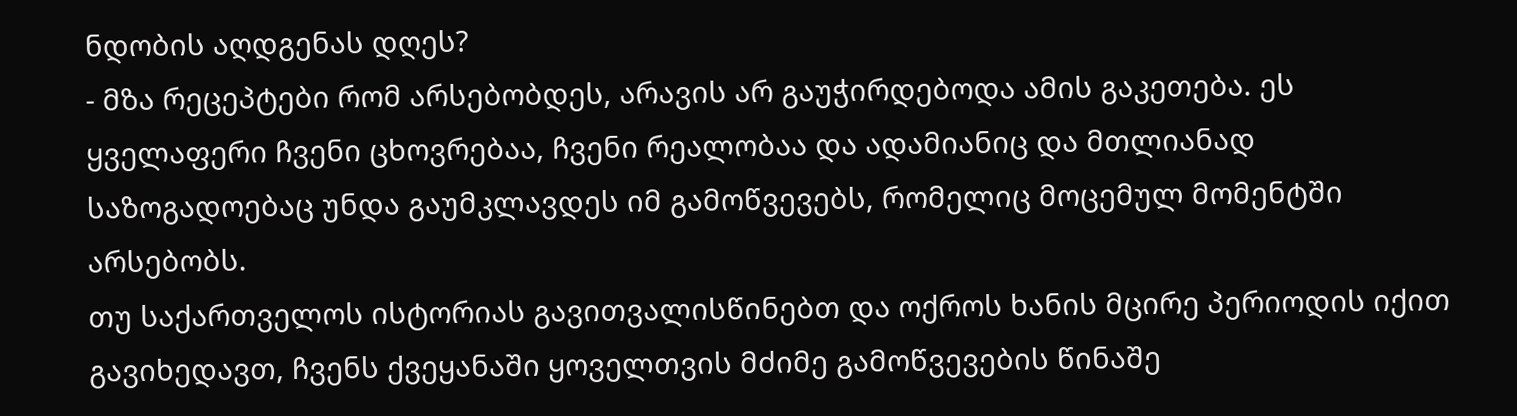ნდობის აღდგენას დღეს?
- მზა რეცეპტები რომ არსებობდეს, არავის არ გაუჭირდებოდა ამის გაკეთება. ეს ყველაფერი ჩვენი ცხოვრებაა, ჩვენი რეალობაა და ადამიანიც და მთლიანად საზოგადოებაც უნდა გაუმკლავდეს იმ გამოწვევებს, რომელიც მოცემულ მომენტში არსებობს.
თუ საქართველოს ისტორიას გავითვალისწინებთ და ოქროს ხანის მცირე პერიოდის იქით გავიხედავთ, ჩვენს ქვეყანაში ყოველთვის მძიმე გამოწვევების წინაშე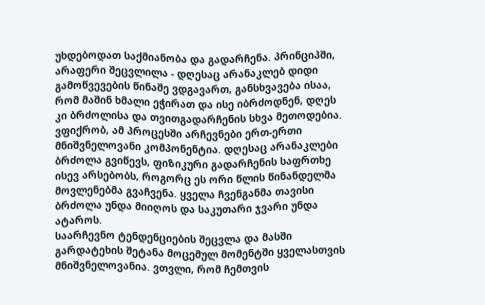უხდებოდათ საქმიანობა და გადარჩენა. პრინციპში, არაფერი შეცვლილა - დღესაც არანაკლებ დიდი გამოწვევების წინაშე ვდგავართ, განსხვავება ისაა, რომ მაშინ ხმალი ეჭირათ და ისე იბრძოდნენ, დღეს კი ბრძოლისა და თვითგადარჩენის სხვა მეთოდებია.
ვფიქრობ, ამ პროცესში არჩევნები ერთ-ერთი მნიშვნელოვანი კომპონენტია. დღესაც არანაკლები ბრძოლა გვიწევს, ფიზიკური გადარჩენის საფრთხე ისევ არსებობს, როგორც ეს ორი წლის წინანდელმა მოვლენებმა გვაჩვენა. ყველა ჩვენგანმა თავისი ბრძოლა უნდა მიიღოს და საკუთარი ჯვარი უნდა ატაროს.
საარჩევნო ტენდენციების შეცვლა და მასში გარდატეხის შეტანა მოცემულ მომენტში ყველასთვის მნიშვნელოვანია. ვთვლი, რომ ჩემთვის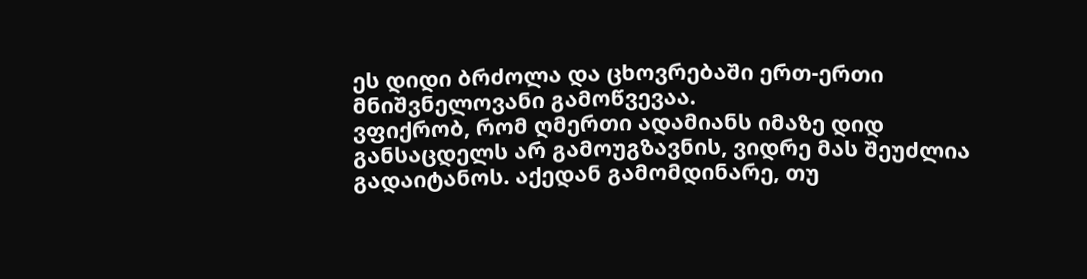ეს დიდი ბრძოლა და ცხოვრებაში ერთ-ერთი მნიშვნელოვანი გამოწვევაა.
ვფიქრობ, რომ ღმერთი ადამიანს იმაზე დიდ განსაცდელს არ გამოუგზავნის, ვიდრე მას შეუძლია გადაიტანოს. აქედან გამომდინარე, თუ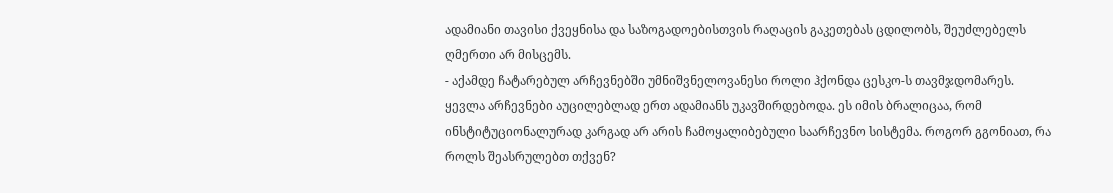ადამიანი თავისი ქვეყნისა და საზოგადოებისთვის რაღაცის გაკეთებას ცდილობს, შეუძლებელს ღმერთი არ მისცემს.
- აქამდე ჩატარებულ არჩევნებში უმნიშვნელოვანესი როლი ჰქონდა ცესკო-ს თავმჯდომარეს. ყევლა არჩევნები აუცილებლად ერთ ადამიანს უკავშირდებოდა. ეს იმის ბრალიცაა, რომ ინსტიტუციონალურად კარგად არ არის ჩამოყალიბებული საარჩევნო სისტემა. როგორ გგონიათ, რა როლს შეასრულებთ თქვენ?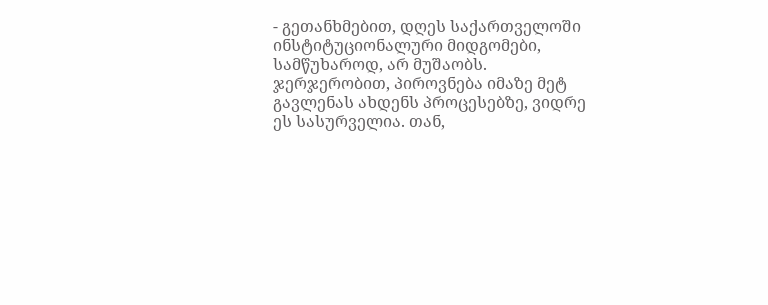- გეთანხმებით, დღეს საქართველოში ინსტიტუციონალური მიდგომები, სამწუხაროდ, არ მუშაობს. ჯერჯერობით, პიროვნება იმაზე მეტ გავლენას ახდენს პროცესებზე, ვიდრე ეს სასურველია. თან,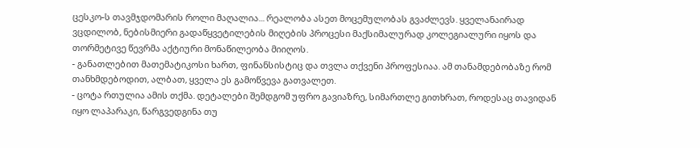ცესკო-ს თავმჯდომარის როლი მაღალია... რეალობა ასეთ მოცემულობას გვაძლევს. ყველანაირად ვცდილობ, ნებისმიერი გადაწყვეტილების მიღების პროცესი მაქსიმალურად კოლეგიალური იყოს და თორმეტივე წევრმა აქტიური მონაწილეობა მიიღოს.
- განათლებით მათემატიკოსი ხართ, ფინანსისტიც და თვლა თქვენი პროფესიაა. ამ თანამდებობაზე რომ თანხმდებოდით, ალბათ, ყველა ეს გამოწვევა გათვალეთ.
- ცოტა რთულია ამის თქმა. დეტალები შემდგომ უფრო გავიაზრე, სიმართლე გითხრათ, როდესაც თავიდან იყო ლაპარაკი, წარგვედგინა თუ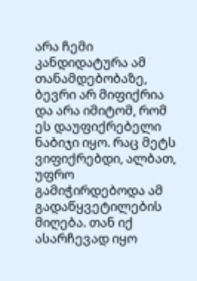არა ჩემი კანდიდატურა ამ თანამდებობაზე, ბევრი არ მიფიქრია და არა იმიტომ, რომ ეს დაუფიქრებელი ნაბიჯი იყო. რაც მეტს ვიფიქრებდი, ალბათ, უფრო გამიჭირდებოდა ამ გადაწყვეტილების მიღება. თან იქ ასარჩევად იყო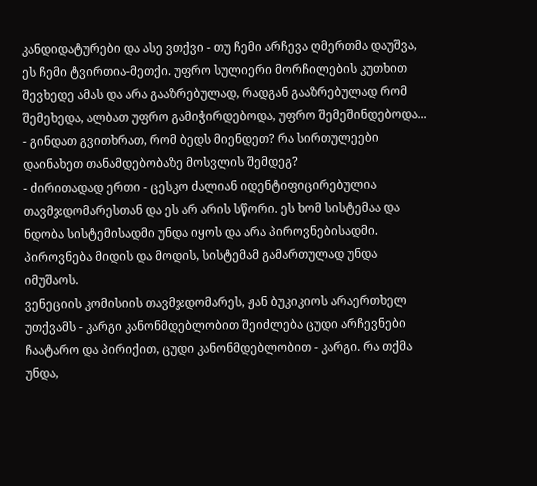კანდიდატურები და ასე ვთქვი - თუ ჩემი არჩევა ღმერთმა დაუშვა, ეს ჩემი ტვირთია-მეთქი. უფრო სულიერი მორჩილების კუთხით შევხედე ამას და არა გააზრებულად, რადგან გააზრებულად რომ შემეხედა, ალბათ უფრო გამიჭირდებოდა, უფრო შემეშინდებოდა...
- გინდათ გვითხრათ, რომ ბედს მიენდეთ? რა სირთულეები დაინახეთ თანამდებობაზე მოსვლის შემდეგ?
- ძირითადად ერთი - ცესკო ძალიან იდენტიფიცირებულია თავმჯდომარესთან და ეს არ არის სწორი. ეს ხომ სისტემაა და ნდობა სისტემისადმი უნდა იყოს და არა პიროვნებისადმი. პიროვნება მიდის და მოდის, სისტემამ გამართულად უნდა იმუშაოს.
ვენეციის კომისიის თავმჯდომარეს, ჟან ბუკიკიოს არაერთხელ უთქვამს - კარგი კანონმდებლობით შეიძლება ცუდი არჩევნები ჩაატარო და პირიქით, ცუდი კანონმდებლობით - კარგი. რა თქმა უნდა,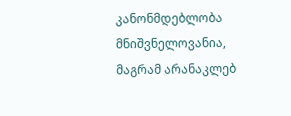კანონმდებლობა მნიშვნელოვანია, მაგრამ არანაკლებ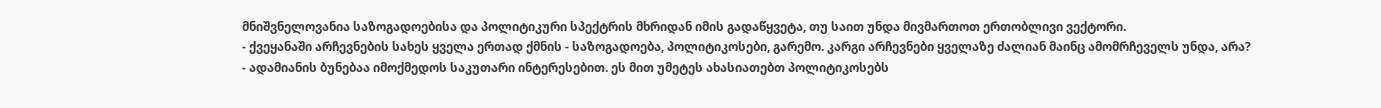მნიშვნელოვანია საზოგადოებისა და პოლიტიკური სპექტრის მხრიდან იმის გადაწყვეტა, თუ საით უნდა მივმართოთ ერთობლივი ვექტორი.
- ქვეყანაში არჩევნების სახეს ყველა ერთად ქმნის - საზოგადოება, პოლიტიკოსები, გარემო. კარგი არჩევნები ყველაზე ძალიან მაინც ამომრჩეველს უნდა, არა?
- ადამიანის ბუნებაა იმოქმედოს საკუთარი ინტერესებით. ეს მით უმეტეს ახასიათებთ პოლიტიკოსებს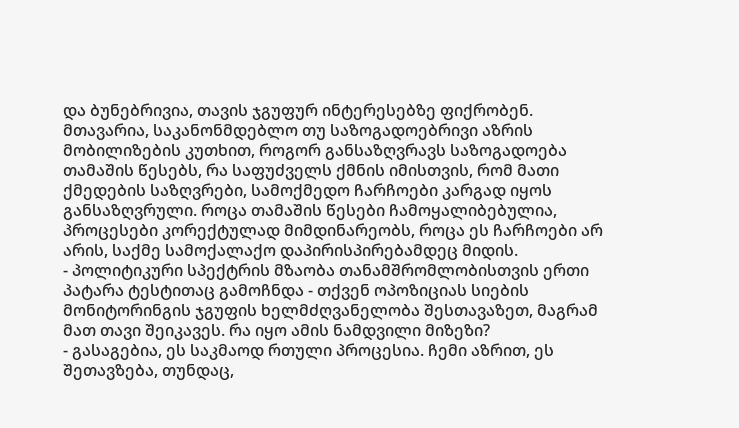და ბუნებრივია, თავის ჯგუფურ ინტერესებზე ფიქრობენ. მთავარია, საკანონმდებლო თუ საზოგადოებრივი აზრის მობილიზების კუთხით, როგორ განსაზღვრავს საზოგადოება თამაშის წესებს, რა საფუძველს ქმნის იმისთვის, რომ მათი ქმედების საზღვრები, სამოქმედო ჩარჩოები კარგად იყოს განსაზღვრული. როცა თამაშის წესები ჩამოყალიბებულია, პროცესები კორექტულად მიმდინარეობს, როცა ეს ჩარჩოები არ არის, საქმე სამოქალაქო დაპირისპირებამდეც მიდის.
- პოლიტიკური სპექტრის მზაობა თანამშრომლობისთვის ერთი პატარა ტესტითაც გამოჩნდა - თქვენ ოპოზიციას სიების მონიტორინგის ჯგუფის ხელმძღვანელობა შესთავაზეთ, მაგრამ მათ თავი შეიკავეს. რა იყო ამის ნამდვილი მიზეზი?
- გასაგებია, ეს საკმაოდ რთული პროცესია. ჩემი აზრით, ეს შეთავზება, თუნდაც,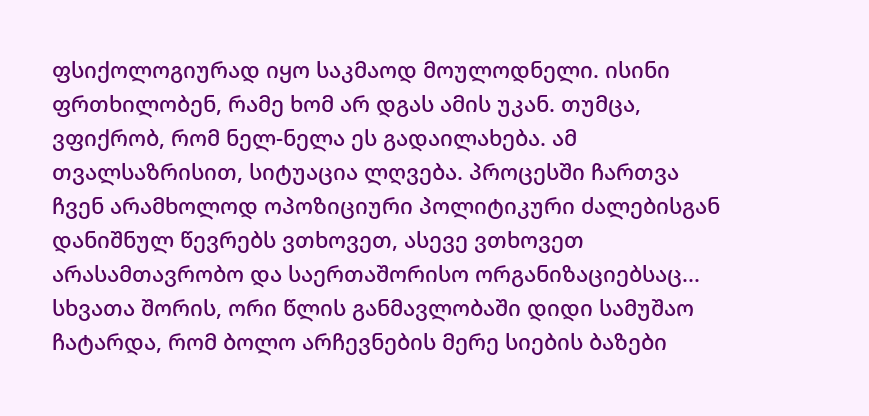ფსიქოლოგიურად იყო საკმაოდ მოულოდნელი. ისინი ფრთხილობენ, რამე ხომ არ დგას ამის უკან. თუმცა, ვფიქრობ, რომ ნელ-ნელა ეს გადაილახება. ამ თვალსაზრისით, სიტუაცია ლღვება. პროცესში ჩართვა ჩვენ არამხოლოდ ოპოზიციური პოლიტიკური ძალებისგან დანიშნულ წევრებს ვთხოვეთ, ასევე ვთხოვეთ არასამთავრობო და საერთაშორისო ორგანიზაციებსაც...
სხვათა შორის, ორი წლის განმავლობაში დიდი სამუშაო ჩატარდა, რომ ბოლო არჩევნების მერე სიების ბაზები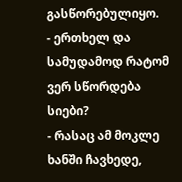გასწორებულიყო.
- ერთხელ და სამუდამოდ რატომ ვერ სწორდება სიები?
- რასაც ამ მოკლე ხანში ჩავხედე,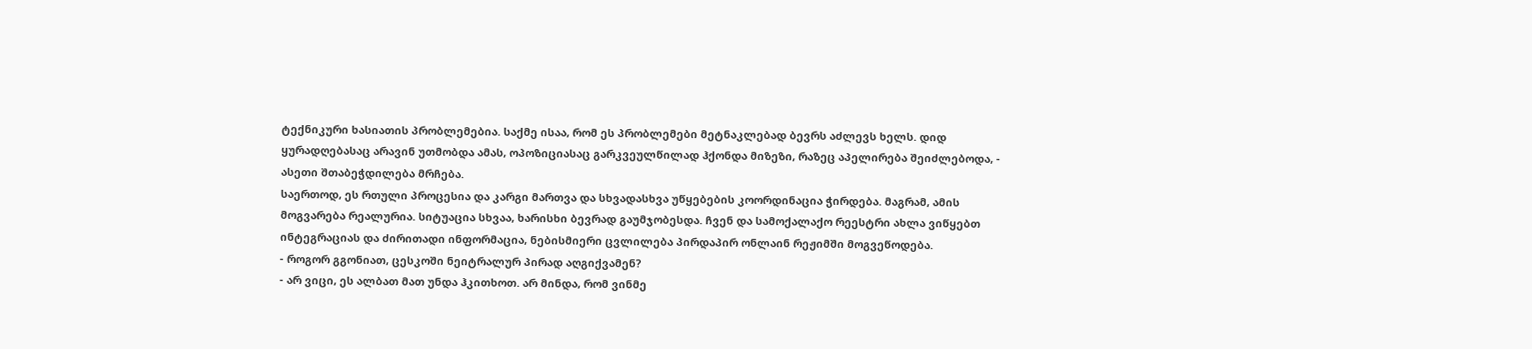ტექნიკური ხასიათის პრობლემებია. საქმე ისაა, რომ ეს პრობლემები მეტნაკლებად ბევრს აძლევს ხელს. დიდ ყურადღებასაც არავინ უთმობდა ამას, ოპოზიციასაც გარკვეულწილად ჰქონდა მიზეზი, რაზეც აპელირება შეიძლებოდა, - ასეთი შთაბეჭდილება მრჩება.
საერთოდ, ეს რთული პროცესია და კარგი მართვა და სხვადასხვა უწყებების კოორდინაცია ჭირდება. მაგრამ, ამის მოგვარება რეალურია. სიტუაცია სხვაა, ხარისხი ბევრად გაუმჯობესდა. ჩვენ და სამოქალაქო რეესტრი ახლა ვიწყებთ ინტეგრაციას და ძირითადი ინფორმაცია, ნებისმიერი ცვლილება პირდაპირ ონლაინ რეჟიმში მოგვეწოდება.
- როგორ გგონიათ, ცესკოში ნეიტრალურ პირად აღგიქვამენ?
- არ ვიცი, ეს ალბათ მათ უნდა ჰკითხოთ. არ მინდა, რომ ვინმე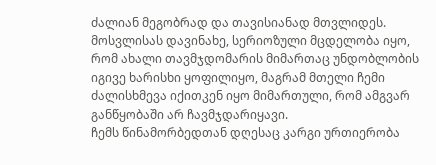ძალიან მეგობრად და თავისიანად მთვლიდეს. მოსვლისას დავინახე, სერიოზული მცდელობა იყო, რომ ახალი თავმჯდომარის მიმართაც უნდობლობის იგივე ხარისხი ყოფილიყო, მაგრამ მთელი ჩემი ძალისხმევა იქითკენ იყო მიმართული, რომ ამგვარ განწყობაში არ ჩავმჯდარიყავი.
ჩემს წინამორბედთან დღესაც კარგი ურთიერობა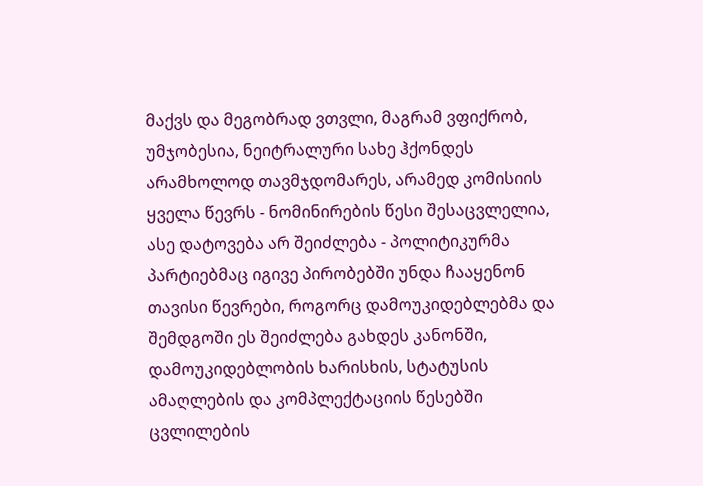მაქვს და მეგობრად ვთვლი, მაგრამ ვფიქრობ, უმჯობესია, ნეიტრალური სახე ჰქონდეს არამხოლოდ თავმჯდომარეს, არამედ კომისიის ყველა წევრს - ნომინირების წესი შესაცვლელია, ასე დატოვება არ შეიძლება - პოლიტიკურმა პარტიებმაც იგივე პირობებში უნდა ჩააყენონ თავისი წევრები, როგორც დამოუკიდებლებმა და შემდგოში ეს შეიძლება გახდეს კანონში, დამოუკიდებლობის ხარისხის, სტატუსის ამაღლების და კომპლექტაციის წესებში ცვლილების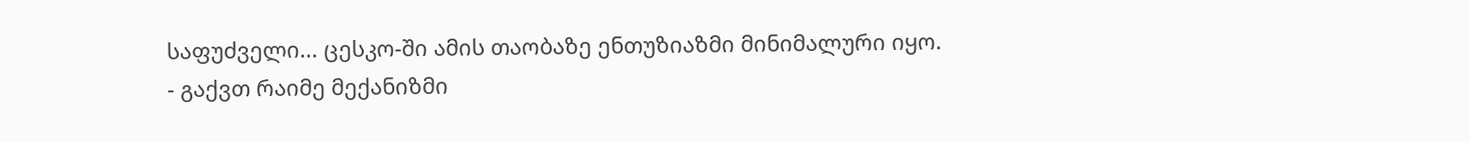საფუძველი... ცესკო-ში ამის თაობაზე ენთუზიაზმი მინიმალური იყო.
- გაქვთ რაიმე მექანიზმი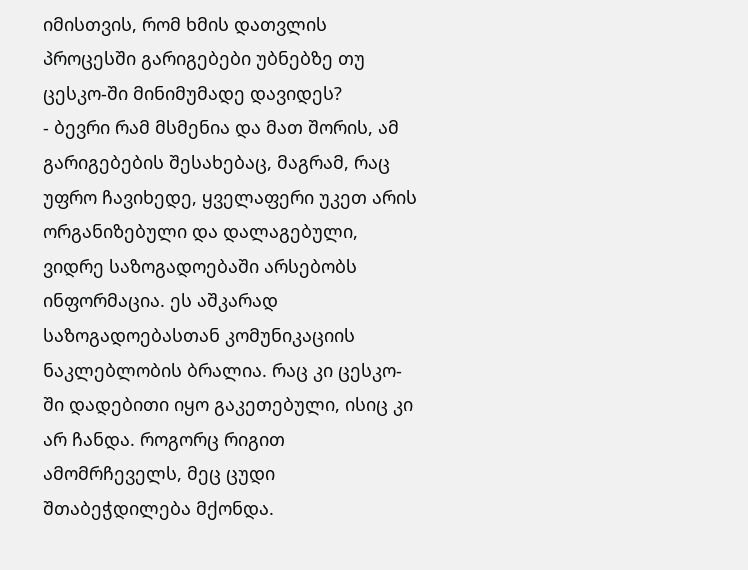იმისთვის, რომ ხმის დათვლის პროცესში გარიგებები უბნებზე თუ ცესკო-ში მინიმუმადე დავიდეს?
- ბევრი რამ მსმენია და მათ შორის, ამ გარიგებების შესახებაც, მაგრამ, რაც უფრო ჩავიხედე, ყველაფერი უკეთ არის ორგანიზებული და დალაგებული, ვიდრე საზოგადოებაში არსებობს ინფორმაცია. ეს აშკარად საზოგადოებასთან კომუნიკაციის ნაკლებლობის ბრალია. რაც კი ცესკო-ში დადებითი იყო გაკეთებული, ისიც კი არ ჩანდა. როგორც რიგით ამომრჩეველს, მეც ცუდი შთაბეჭდილება მქონდა.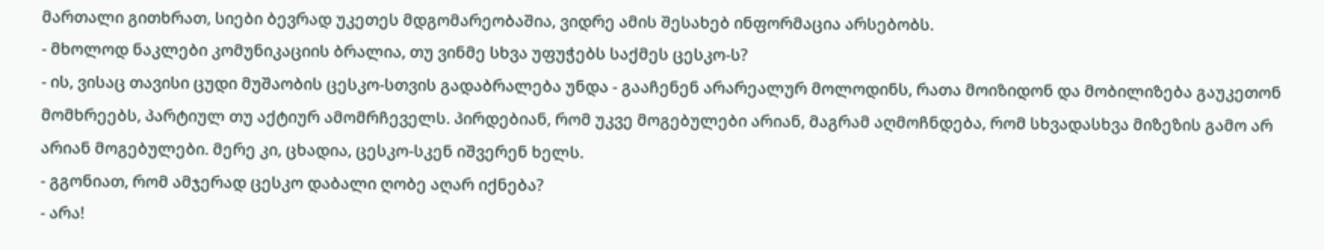მართალი გითხრათ, სიები ბევრად უკეთეს მდგომარეობაშია, ვიდრე ამის შესახებ ინფორმაცია არსებობს.
- მხოლოდ ნაკლები კომუნიკაციის ბრალია, თუ ვინმე სხვა უფუჭებს საქმეს ცესკო-ს?
- ის, ვისაც თავისი ცუდი მუშაობის ცესკო-სთვის გადაბრალება უნდა - გააჩენენ არარეალურ მოლოდინს, რათა მოიზიდონ და მობილიზება გაუკეთონ მომხრეებს, პარტიულ თუ აქტიურ ამომრჩეველს. პირდებიან, რომ უკვე მოგებულები არიან, მაგრამ აღმოჩნდება, რომ სხვადასხვა მიზეზის გამო არ არიან მოგებულები. მერე კი, ცხადია, ცესკო-სკენ იშვერენ ხელს.
- გგონიათ, რომ ამჯერად ცესკო დაბალი ღობე აღარ იქნება?
- არა!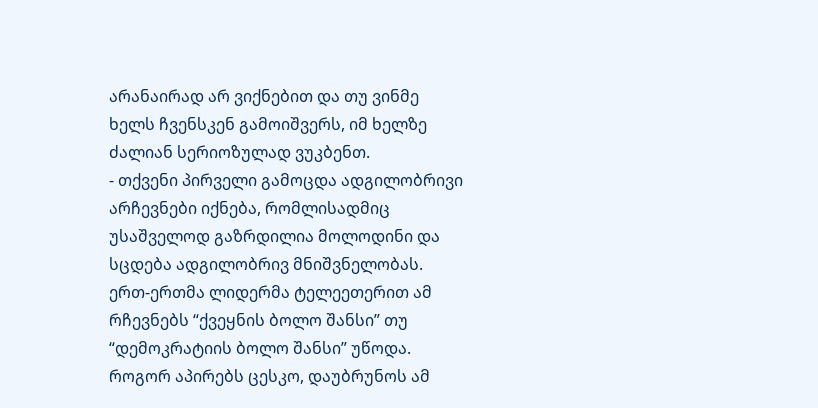არანაირად არ ვიქნებით და თუ ვინმე ხელს ჩვენსკენ გამოიშვერს, იმ ხელზე ძალიან სერიოზულად ვუკბენთ.
- თქვენი პირველი გამოცდა ადგილობრივი არჩევნები იქნება, რომლისადმიც უსაშველოდ გაზრდილია მოლოდინი და სცდება ადგილობრივ მნიშვნელობას. ერთ-ერთმა ლიდერმა ტელეეთერით ამ რჩევნებს “ქვეყნის ბოლო შანსი” თუ “დემოკრატიის ბოლო შანსი” უწოდა. როგორ აპირებს ცესკო, დაუბრუნოს ამ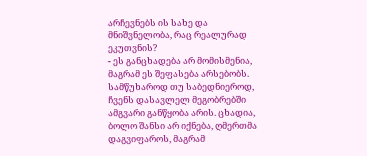არჩევნებს ის სახე და მნიშვნელობა, რაც რეალურად ეკუთვნის?
- ეს განცხადება არ მომისმენია, მაგრამ ეს შეფასება არსებობს. სამწუხაროდ თუ საბედნიეროდ, ჩვენს დასავლელ მეგობრებში ამგვარი განწყობა არის. ცხადია, ბოლო შანსი არ იქნება, ღმერთმა დაგვიფაროს, მაგრამ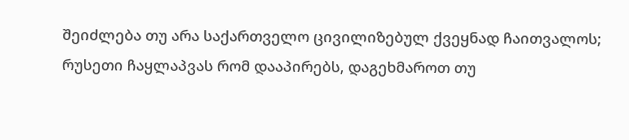შეიძლება თუ არა საქართველო ცივილიზებულ ქვეყნად ჩაითვალოს; რუსეთი ჩაყლაპვას რომ დააპირებს, დაგეხმაროთ თუ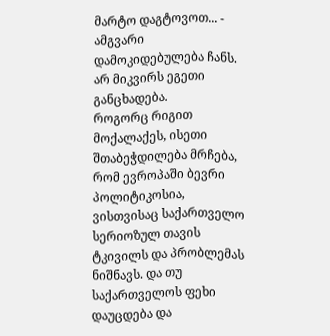მარტო დაგტოვოთ... - ამგვარი დამოკიდებულება ჩანს. არ მიკვირს ეგეთი განცხადება.
როგორც რიგით მოქალაქეს, ისეთი შთაბეჭდილება მრჩება, რომ ევროპაში ბევრი პოლიტიკოსია, ვისთვისაც საქართველო სერიოზულ თავის ტკივილს და პრობლემას ნიშნავს. და თუ საქართველოს ფეხი დაუცდება და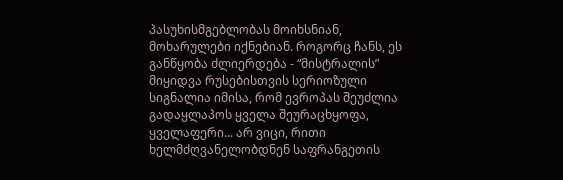პასუხისმგებლობას მოიხსნიან, მოხარულები იქნებიან. როგორც ჩანს, ეს განწყობა ძლიერდება - “მისტრალის” მიყიდვა რუსებისთვის სერიოზული სიგნალია იმისა, რომ ევროპას შეუძლია გადაყლაპოს ყველა შეურაცხყოფა, ყველაფერი... არ ვიცი, რითი ხელმძღვანელობდნენ საფრანგეთის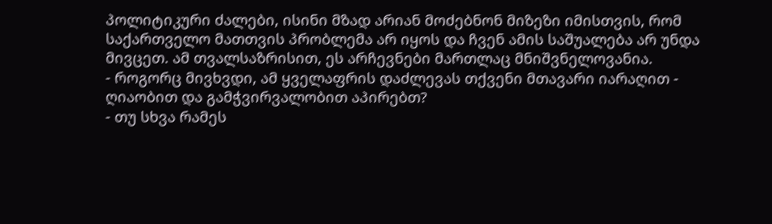პოლიტიკური ძალები, ისინი მზად არიან მოძებნონ მიზეზი იმისთვის, რომ საქართველო მათთვის პრობლემა არ იყოს და ჩვენ ამის საშუალება არ უნდა მივცეთ. ამ თვალსაზრისით, ეს არჩევნები მართლაც მნიშვნელოვანია.
- როგორც მივხვდი, ამ ყველაფრის დაძლევას თქვენი მთავარი იარაღით - ღიაობით და გამჭვირვალობით აპირებთ?
- თუ სხვა რამეს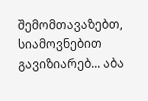შემომთავაზებთ, სიამოვნებით გავიზიარებ... აბა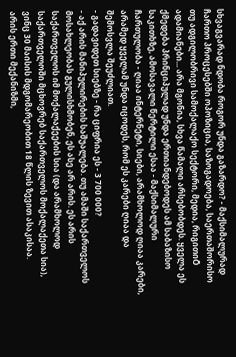სხვაგვარად ნდობა როგორ უნდა გაზარდო? - მაქსიმალურად ჩართო პროცესებში ოპოზიცია, საზოგადოება, საერთაშორისო თუ ადგილობრივი სამოქალაქო სექტორი, მედია, რიგითიÕ ადამიანები... არა მგონია, სხვა წამალი არსებობდეს. ყველა ეს ქმედება პრინციპულად უნდა ერთიანდებოდეს ამ საბაზისო საკითხზე, ამოსავალი წერტილი ესაა - მაქსიმალური ჩართულობა - ღიაა ინტერნეტი, სიები, არამხოლოდ ღიაა კარები, არამედ ყველამ უნდა იცოდეს, რომ ეს კარები ღიაა და შემოსვლა შეუძლიათ.
- გადავიდეთ სიებზე - რა ციფრია ეს - 3 700 000?
- აქ არის მანიპულირების საშუალება. თუ ამაში საქართველოს მოსახლეობას გულისხმობენ, ეს ასე არ არის. ეს არის საქართველოს იმ მოქალაქეების სია (და არამხოლოდ საქართველოში მცხოვრებ საქართველოს მოქალაქეთა სია), ვინც 30 მაისის მდგომარეობით 18 წლის ზევით ასაკისაა.
არის ერთი მექანიზმი,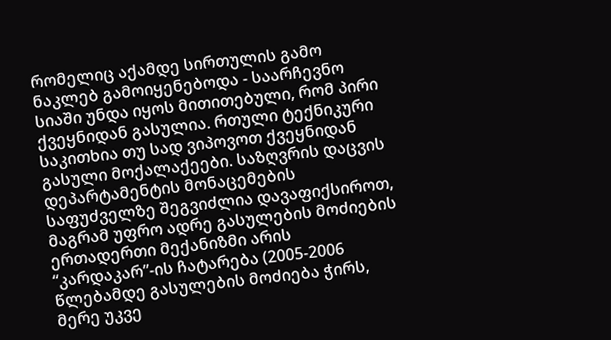რომელიც აქამდე სირთულის გამო ნაკლებ გამოიყენებოდა - საარჩევნო სიაში უნდა იყოს მითითებული, რომ პირი ქვეყნიდან გასულია. რთული ტექნიკური საკითხია თუ სად ვიპოვოთ ქვეყნიდან გასული მოქალაქეები. საზღვრის დაცვის დეპარტამენტის მონაცემების საფუძველზე შეგვიძლია დავაფიქსიროთ, მაგრამ უფრო ადრე გასულების მოძიების ერთადერთი მექანიზმი არის “კარდაკარ”-ის ჩატარება (2005-2006 წლებამდე გასულების მოძიება ჭირს, მერე უკვე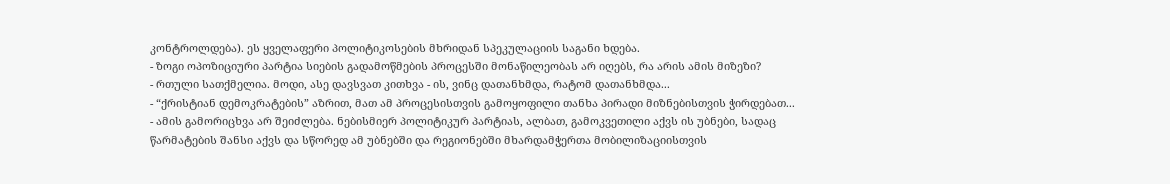კონტროლდება). ეს ყველაფერი პოლიტიკოსების მხრიდან სპეკულაციის საგანი ხდება.
- ზოგი ოპოზიციური პარტია სიების გადამოწმების პროცესში მონაწილეობას არ იღებს, რა არის ამის მიზეზი?
- რთული სათქმელია. მოდი, ასე დავსვათ კითხვა - ის, ვინც დათანხმდა, რატომ დათანხმდა...
- “ქრისტიან დემოკრატების” აზრით, მათ ამ პროცესისთვის გამოყოფილი თანხა პირადი მიზნებისთვის ჭირდებათ...
- ამის გამორიცხვა არ შეიძლება. ნებისმიერ პოლიტიკურ პარტიას, ალბათ, გამოკვეთილი აქვს ის უბნები, სადაც წარმატების შანსი აქვს და სწორედ ამ უბნებში და რეგიონებში მხარდამჭერთა მობილიზაციისთვის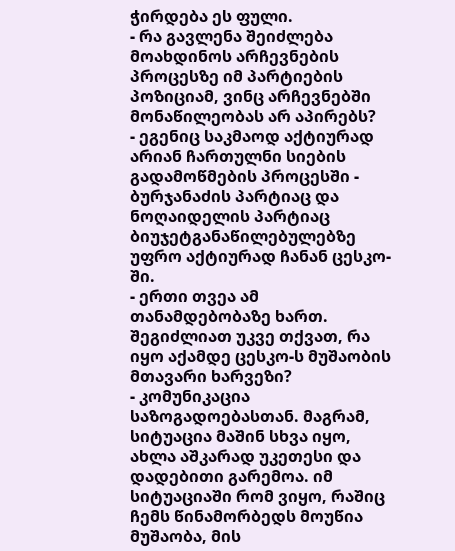ჭირდება ეს ფული.
- რა გავლენა შეიძლება მოახდინოს არჩევნების პროცესზე იმ პარტიების პოზიციამ, ვინც არჩევნებში მონაწილეობას არ აპირებს?
- ეგენიც საკმაოდ აქტიურად არიან ჩართულნი სიების გადამოწმების პროცესში - ბურჯანაძის პარტიაც და ნოღაიდელის პარტიაც ბიუჯეტგანაწილებულებზე უფრო აქტიურად ჩანან ცესკო-ში.
- ერთი თვეა ამ თანამდებობაზე ხართ. შეგიძლიათ უკვე თქვათ, რა იყო აქამდე ცესკო-ს მუშაობის მთავარი ხარვეზი?
- კომუნიკაცია საზოგადოებასთან. მაგრამ, სიტუაცია მაშინ სხვა იყო, ახლა აშკარად უკეთესი და დადებითი გარემოა. იმ სიტუაციაში რომ ვიყო, რაშიც ჩემს წინამორბედს მოუწია მუშაობა, მის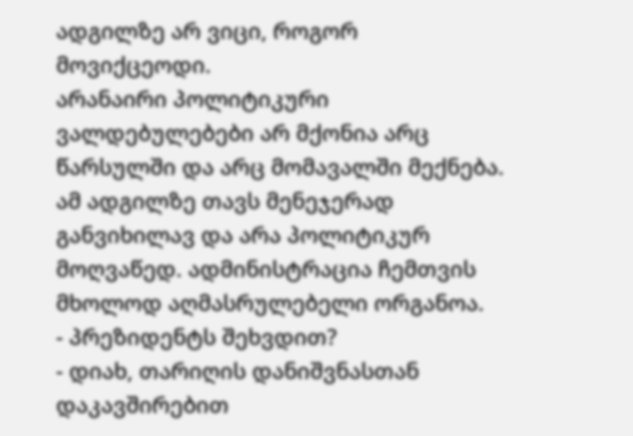ადგილზე არ ვიცი, როგორ მოვიქცეოდი.
არანაირი პოლიტიკური ვალდებულებები არ მქონია არც წარსულში და არც მომავალში მექნება. ამ ადგილზე თავს მენეჯერად განვიხილავ და არა პოლიტიკურ მოღვაწედ. ადმინისტრაცია ჩემთვის მხოლოდ აღმასრულებელი ორგანოა.
- პრეზიდენტს შეხვდით?
- დიახ, თარიღის დანიშვნასთან დაკავშირებით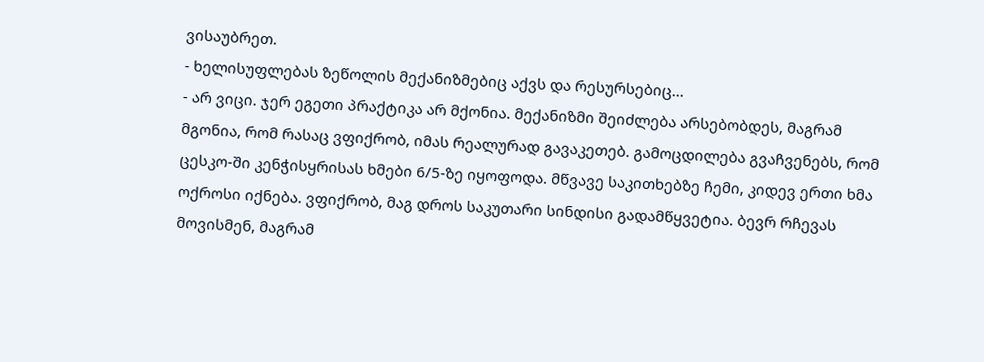ვისაუბრეთ.
- ხელისუფლებას ზეწოლის მექანიზმებიც აქვს და რესურსებიც...
- არ ვიცი. ჯერ ეგეთი პრაქტიკა არ მქონია. მექანიზმი შეიძლება არსებობდეს, მაგრამ მგონია, რომ რასაც ვფიქრობ, იმას რეალურად გავაკეთებ. გამოცდილება გვაჩვენებს, რომ ცესკო-ში კენჭისყრისას ხმები 6/5-ზე იყოფოდა. მწვავე საკითხებზე ჩემი, კიდევ ერთი ხმა ოქროსი იქნება. ვფიქრობ, მაგ დროს საკუთარი სინდისი გადამწყვეტია. ბევრ რჩევას მოვისმენ, მაგრამ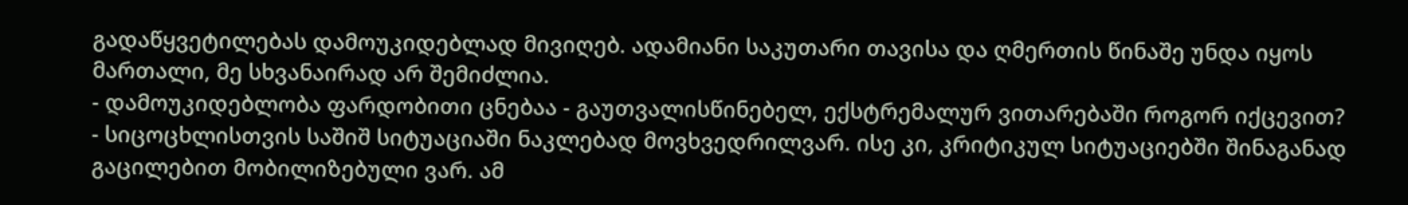გადაწყვეტილებას დამოუკიდებლად მივიღებ. ადამიანი საკუთარი თავისა და ღმერთის წინაშე უნდა იყოს მართალი, მე სხვანაირად არ შემიძლია.
- დამოუკიდებლობა ფარდობითი ცნებაა - გაუთვალისწინებელ, ექსტრემალურ ვითარებაში როგორ იქცევით?
- სიცოცხლისთვის საშიშ სიტუაციაში ნაკლებად მოვხვედრილვარ. ისე კი, კრიტიკულ სიტუაციებში შინაგანად გაცილებით მობილიზებული ვარ. ამ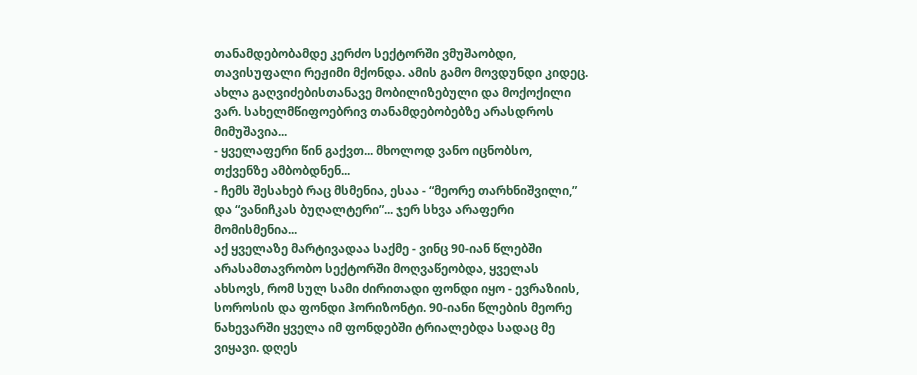თანამდებობამდე კერძო სექტორში ვმუშაობდი, თავისუფალი რეჟიმი მქონდა. ამის გამო მოვდუნდი კიდეც. ახლა გაღვიძებისთანავე მობილიზებული და მოქოქილი ვარ. სახელმწიფოებრივ თანამდებობებზე არასდროს მიმუშავია...
- ყველაფერი წინ გაქვთ... მხოლოდ ვანო იცნობსო, თქვენზე ამბობდნენ...
- ჩემს შესახებ რაც მსმენია, ესაა - “მეორე თარხნიშვილი,” და “ვანიჩკას ბუღალტერი”... ჯერ სხვა არაფერი მომისმენია...
აქ ყველაზე მარტივადაა საქმე - ვინც 90-იან წლებში არასამთავრობო სექტორში მოღვაწეობდა, ყველას ახსოვს, რომ სულ სამი ძირითადი ფონდი იყო - ევრაზიის, სოროსის და ფონდი ჰორიზონტი. 90-იანი წლების მეორე ნახევარში ყველა იმ ფონდებში ტრიალებდა სადაც მე ვიყავი. დღეს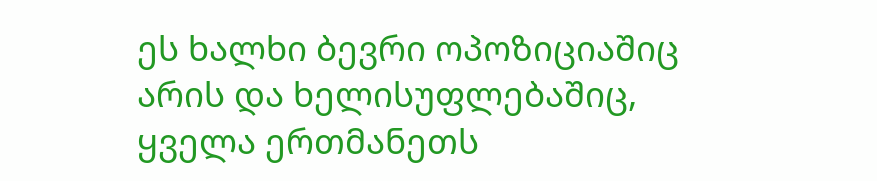ეს ხალხი ბევრი ოპოზიციაშიც არის და ხელისუფლებაშიც, ყველა ერთმანეთს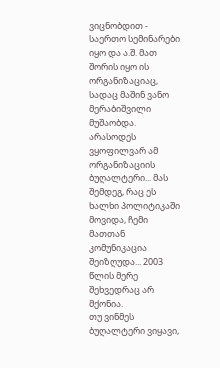ვიცნობდით - საერთო სემინარები იყო და ა.შ. მათ შორის იყო ის ორგანიზაციაც, სადაც მაშინ ვანო მერაბიშვილი მუშაობდა. არასოდეს ვყოფილვარ ამ ორგანიზაციის ბუღალტერი... მას შემდეგ, რაც ეს ხალხი პოლიტიკაში მოვიდა, ჩემი მათთან კომუნიკაცია შეიზღუდა... 2003 წლის მერე შეხვედრაც არ მქონია.
თუ ვინმეს ბუღალტერი ვიყავი,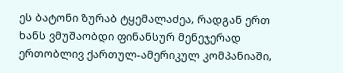ეს ბატონი ზურაბ ტყემალაძეა, რადგან ერთ ხანს ვმუშაობდი ფინანსურ მენეჯერად ერთობლივ ქართულ-ამერიკულ კომპანიაში,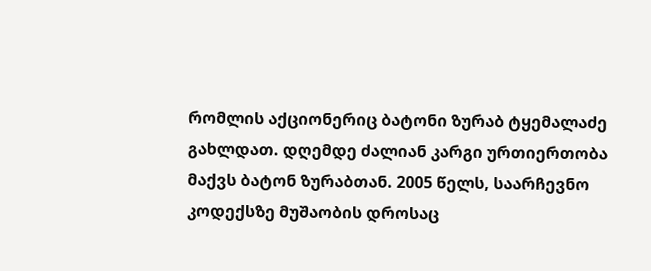რომლის აქციონერიც ბატონი ზურაბ ტყემალაძე გახლდათ. დღემდე ძალიან კარგი ურთიერთობა მაქვს ბატონ ზურაბთან. 2005 წელს, საარჩევნო კოდექსზე მუშაობის დროსაც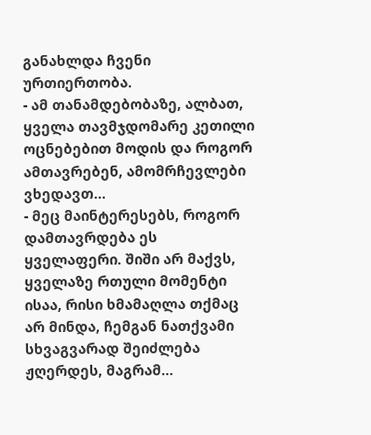განახლდა ჩვენი ურთიერთობა.
- ამ თანამდებობაზე, ალბათ, ყველა თავმჯდომარე კეთილი ოცნებებით მოდის და როგორ ამთავრებენ, ამომრჩევლები ვხედავთ...
- მეც მაინტერესებს, როგორ დამთავრდება ეს ყველაფერი. შიში არ მაქვს, ყველაზე რთული მომენტი ისაა, რისი ხმამაღლა თქმაც არ მინდა, ჩემგან ნათქვამი სხვაგვარად შეიძლება ჟღერდეს, მაგრამ...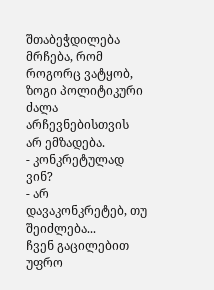შთაბეჭდილება მრჩება, რომ როგორც ვატყობ, ზოგი პოლიტიკური ძალა არჩევნებისთვის არ ემზადება.
- კონკრეტულად ვინ?
- არ დავაკონკრეტებ, თუ შეიძლება...
ჩვენ გაცილებით უფრო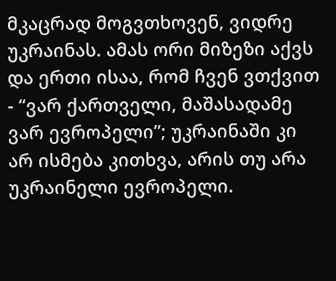მკაცრად მოგვთხოვენ, ვიდრე უკრაინას. ამას ორი მიზეზი აქვს და ერთი ისაა, რომ ჩვენ ვთქვით - “ვარ ქართველი, მაშასადამე ვარ ევროპელი”; უკრაინაში კი არ ისმება კითხვა, არის თუ არა უკრაინელი ევროპელი.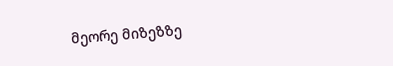მეორე მიზეზზე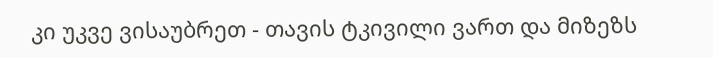კი უკვე ვისაუბრეთ - თავის ტკივილი ვართ და მიზეზს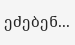ეძებენ...